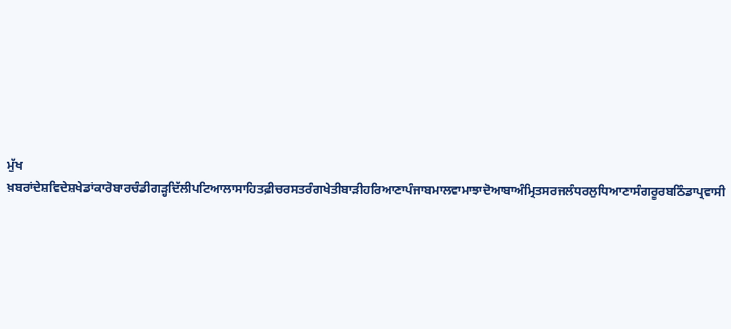ਮੁੱਖ ਖ਼ਬਰਾਂਦੇਸ਼ਵਿਦੇਸ਼ਖੇਡਾਂਕਾਰੋਬਾਰਚੰਡੀਗੜ੍ਹਦਿੱਲੀਪਟਿਆਲਾਸਾਹਿਤਫ਼ੀਚਰਸਤਰੰਗਖੇਤੀਬਾੜੀਹਰਿਆਣਾਪੰਜਾਬਮਾਲਵਾਮਾਝਾਦੋਆਬਾਅੰਮ੍ਰਿਤਸਰਜਲੰਧਰਲੁਧਿਆਣਾਸੰਗਰੂਰਬਠਿੰਡਾਪ੍ਰਵਾਸੀ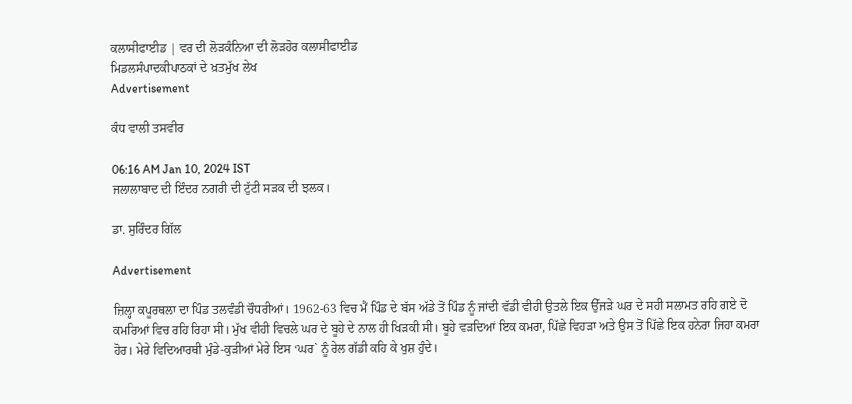ਕਲਾਸੀਫਾਈਡ | ਵਰ ਦੀ ਲੋੜਕੰਨਿਆ ਦੀ ਲੋੜਹੋਰ ਕਲਾਸੀਫਾਈਡ
ਮਿਡਲਸੰਪਾਦਕੀਪਾਠਕਾਂ ਦੇ ਖ਼ਤਮੁੱਖ ਲੇਖ
Advertisement

ਕੰਧ ਵਾਲੀ ਤਸਵੀਰ

06:16 AM Jan 10, 2024 IST
ਜਲਾਲਾਬਾਦ ਦੀ ਇੰਦਰ ਨਗਰੀ ਦੀ ਟੁੱਟੀ ਸੜਕ ਦੀ ਝਲਕ।

ਡਾ. ਸੁਰਿੰਦਰ ਗਿੱਲ

Advertisement

ਜ਼ਿਲ੍ਹਾ ਕਪੂਰਥਲਾ ਦਾ ਪਿੰਡ ਤਲਵੰਡੀ ਚੌਧਰੀਆਂ। 1962-63 ਵਿਚ ਮੈਂ ਪਿੰਡ ਦੇ ਬੱਸ ਅੱਡੇ ਤੋਂ ਪਿੰਡ ਨੂੰ ਜਾਂਦੀ ਵੱਡੀ ਵੀਹੀ ਉਤਲੇ ਇਕ ਉੱਜੜੇ ਘਰ ਦੇ ਸਹੀ ਸਲਾਮਤ ਰਹਿ ਗਏ ਦੋ ਕਮਰਿਆਂ ਵਿਚ ਰਹਿ ਰਿਹਾ ਸੀ। ਮੁੱਖ ਵੀਹੀ ਵਿਚਲੇ ਘਰ ਦੇ ਬੂਹੇ ਦੇ ਨਾਲ ਹੀ ਖਿੜਕੀ ਸੀ। ਬੂਹੇ ਵੜਦਿਆਂ ਇਕ ਕਮਰਾ, ਪਿੱਛੇ ਵਿਹੜਾ ਅਤੇ ਉਸ ਤੋਂ ਪਿੱਛੇ ਇਕ ਹਨੇਰਾ ਜਿਹਾ ਕਮਰਾ ਹੋਰ। ਮੇਰੇ ਵਿਦਿਆਰਥੀ ਮੁੰਡੇ-ਕੁੜੀਆਂ ਮੇਰੇ ਇਸ ‘ਘਰ` ਨੂੰ ਰੇਲ ਗੱਡੀ ਕਹਿ ਕੇ ਖੁਸ਼ ਹੁੰਦੇ।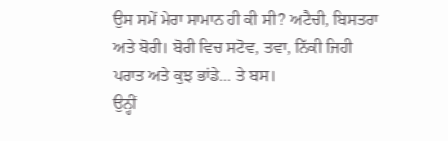ਉਸ ਸਮੇਂ ਮੇਰਾ ਸਾਮਾਨ ਹੀ ਕੀ ਸੀ? ਅਟੈਚੀ, ਬਿਸਤਰਾ ਅਤੇ ਬੋਰੀ। ਬੋਰੀ ਵਿਚ ਸਟੋਵ, ਤਵਾ, ਨਿੱਕੀ ਜਿਹੀ ਪਰਾਤ ਅਤੇ ਕੁਝ ਭਾਂਡੇ... ਤੇ ਬਸ।
ਉਨ੍ਹੀਂ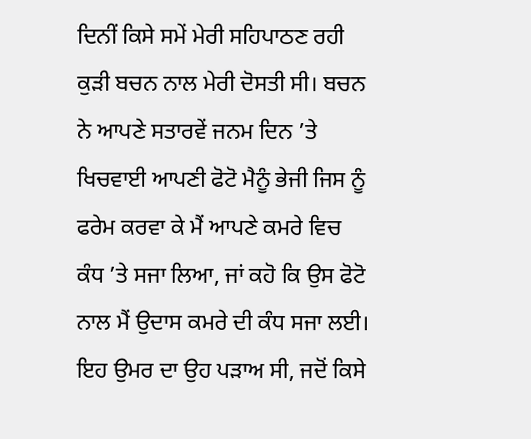ਦਿਨੀਂ ਕਿਸੇ ਸਮੇਂ ਮੇਰੀ ਸਹਿਪਾਠਣ ਰਹੀ ਕੁੜੀ ਬਚਨ ਨਾਲ ਮੇਰੀ ਦੋਸਤੀ ਸੀ। ਬਚਨ ਨੇ ਆਪਣੇ ਸਤਾਰਵੇਂ ਜਨਮ ਦਿਨ ’ਤੇ ਖਿਚਵਾਈ ਆਪਣੀ ਫੋਟੋ ਮੈਨੂੰ ਭੇਜੀ ਜਿਸ ਨੂੰ ਫਰੇਮ ਕਰਵਾ ਕੇ ਮੈਂ ਆਪਣੇ ਕਮਰੇ ਵਿਚ ਕੰਧ ’ਤੇ ਸਜਾ ਲਿਆ, ਜਾਂ ਕਹੋ ਕਿ ਉਸ ਫੋਟੋ ਨਾਲ ਮੈਂ ਉਦਾਸ ਕਮਰੇ ਦੀ ਕੰਧ ਸਜਾ ਲਈ।
ਇਹ ਉਮਰ ਦਾ ਉਹ ਪੜਾਅ ਸੀ, ਜਦੋਂ ਕਿਸੇ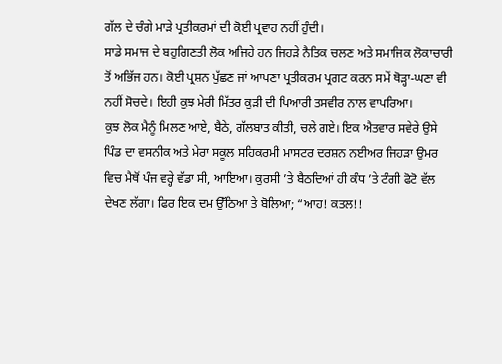ਗੱਲ ਦੇ ਚੰਗੇ ਮਾੜੇ ਪ੍ਰਤੀਕਰਮਾਂ ਦੀ ਕੋਈ ਪ੍ਰਵਾਹ ਨਹੀਂ ਹੁੰਦੀ।
ਸਾਡੇ ਸਮਾਜ ਦੇ ਬਹੁਗਿਣਤੀ ਲੋਕ ਅਜਿਹੇ ਹਨ ਜਿਹੜੇ ਨੈਤਿਕ ਚਲਣ ਅਤੇ ਸਮਾਜਿਕ ਲੋਕਾਚਾਰੀ ਤੋਂ ਅਭਿੱਜ ਹਨ। ਕੋਈ ਪ੍ਰਸ਼ਨ ਪੁੱਛਣ ਜਾਂ ਆਪਣਾ ਪ੍ਰਤੀਕਰਮ ਪ੍ਰਗਟ ਕਰਨ ਸਮੇਂ ਥੋੜ੍ਹਾ-ਘਣਾ ਵੀ ਨਹੀਂ ਸੋਚਦੇ। ਇਹੀ ਕੁਝ ਮੇਰੀ ਮਿੱਤਰ ਕੁੜੀ ਦੀ ਪਿਆਰੀ ਤਸਵੀਰ ਨਾਲ ਵਾਪਰਿਆ।
ਕੁਝ ਲੋਕ ਮੈਨੂੰ ਮਿਲਣ ਆਏ, ਬੈਠੇ, ਗੱਲਬਾਤ ਕੀਤੀ, ਚਲੇ ਗਏ। ਇਕ ਐਤਵਾਰ ਸਵੇਰੇ ਉਸੇ ਪਿੰਡ ਦਾ ਵਸਨੀਕ ਅਤੇ ਮੇਰਾ ਸਕੂਲ ਸਹਿਕਰਮੀ ਮਾਸਟਰ ਦਰਸ਼ਨ ਨਈਅਰ ਜਿਹੜਾ ਉਮਰ ਵਿਚ ਮੈਥੋਂ ਪੰਜ ਵਰ੍ਹੇ ਵੱਡਾ ਸੀ, ਆਇਆ। ਕੁਰਸੀ ’ਤੇ ਬੈਠਦਿਆਂ ਹੀ ਕੰਧ ’ਤੇ ਟੰਗੀ ਫੋਟੋ ਵੱਲ ਦੇਖਣ ਲੱਗਾ। ਫਿਰ ਇਕ ਦਮ ਉੱਠਿਆ ਤੇ ਬੋਲਿਆ; “ਆਹ! ਕਤਲ!!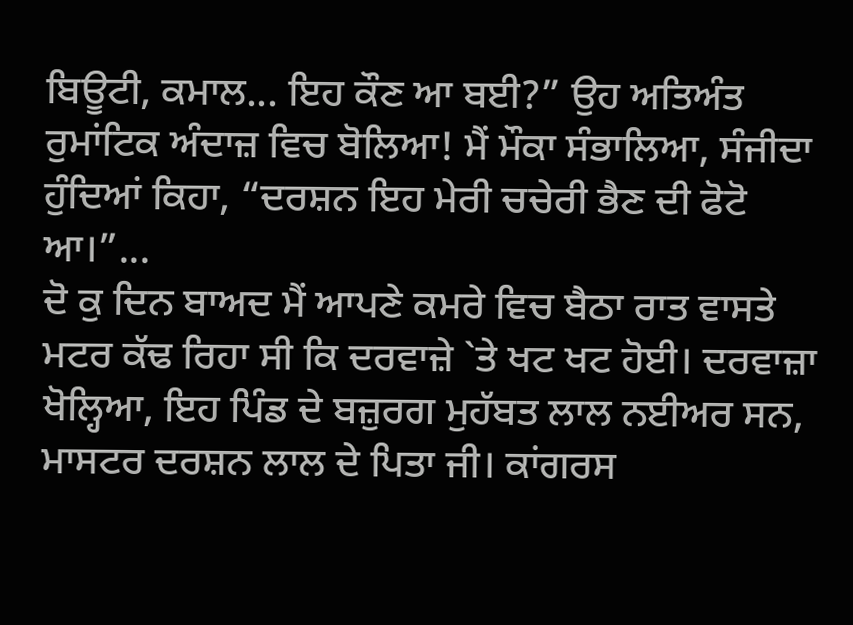ਬਿਊਟੀ, ਕਮਾਲ... ਇਹ ਕੌਣ ਆ ਬਈ?” ਉਹ ਅਤਿਅੰਤ ਰੁਮਾਂਟਿਕ ਅੰਦਾਜ਼ ਵਿਚ ਬੋਲਿਆ! ਮੈਂ ਮੌਕਾ ਸੰਭਾਲਿਆ, ਸੰਜੀਦਾ ਹੁੰਦਿਆਂ ਕਿਹਾ, “ਦਰਸ਼ਨ ਇਹ ਮੇਰੀ ਚਚੇਰੀ ਭੈਣ ਦੀ ਫੋਟੋ ਆ।”...
ਦੋ ਕੁ ਦਿਨ ਬਾਅਦ ਮੈਂ ਆਪਣੇ ਕਮਰੇ ਵਿਚ ਬੈਠਾ ਰਾਤ ਵਾਸਤੇ ਮਟਰ ਕੱਢ ਰਿਹਾ ਸੀ ਕਿ ਦਰਵਾਜ਼ੇ `ਤੇ ਖਟ ਖਟ ਹੋਈ। ਦਰਵਾਜ਼ਾ ਖੋਲ੍ਹਿਆ, ਇਹ ਪਿੰਡ ਦੇ ਬਜ਼ੁਰਗ ਮੁਹੱਬਤ ਲਾਲ ਨਈਅਰ ਸਨ, ਮਾਸਟਰ ਦਰਸ਼ਨ ਲਾਲ ਦੇ ਪਿਤਾ ਜੀ। ਕਾਂਗਰਸ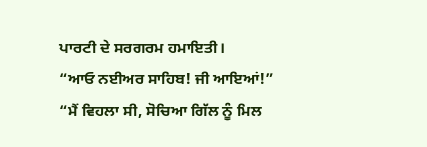ਪਾਰਟੀ ਦੇ ਸਰਗਰਮ ਹਮਾਇਤੀ।
“ਆਓ ਨਈਅਰ ਸਾਹਿਬ! ਜੀ ਆਇਆਂ!”
“ਮੈਂ ਵਿਹਲਾ ਸੀ, ਸੋਚਿਆ ਗਿੱਲ ਨੂੰ ਮਿਲ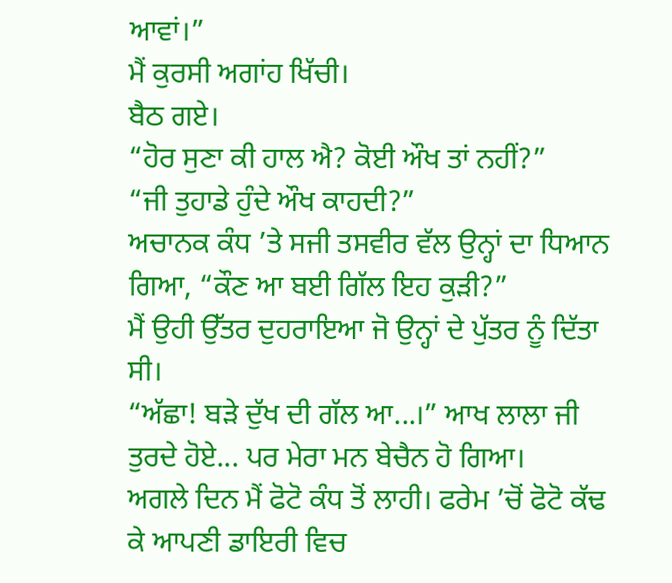ਆਵਾਂ।”
ਮੈਂ ਕੁਰਸੀ ਅਗਾਂਹ ਖਿੱਚੀ।
ਬੈਠ ਗਏ।
“ਹੋਰ ਸੁਣਾ ਕੀ ਹਾਲ ਐ? ਕੋਈ ਔਖ ਤਾਂ ਨਹੀਂ?”
“ਜੀ ਤੁਹਾਡੇ ਹੁੰਦੇ ਔਖ ਕਾਹਦੀ?”
ਅਚਾਨਕ ਕੰਧ ’ਤੇ ਸਜੀ ਤਸਵੀਰ ਵੱਲ ਉਨ੍ਹਾਂ ਦਾ ਧਿਆਨ ਗਿਆ, “ਕੌਣ ਆ ਬਈ ਗਿੱਲ ਇਹ ਕੁੜੀ?”
ਮੈਂ ਉਹੀ ਉੱਤਰ ਦੁਹਰਾਇਆ ਜੋ ਉਨ੍ਹਾਂ ਦੇ ਪੁੱਤਰ ਨੂੰ ਦਿੱਤਾ ਸੀ।
“ਅੱਛਾ! ਬੜੇ ਦੁੱਖ ਦੀ ਗੱਲ ਆ...।” ਆਖ ਲਾਲਾ ਜੀ ਤੁਰਦੇ ਹੋਏ... ਪਰ ਮੇਰਾ ਮਨ ਬੇਚੈਨ ਹੋ ਗਿਆ।
ਅਗਲੇ ਦਿਨ ਮੈਂ ਫੋਟੋ ਕੰਧ ਤੋਂ ਲਾਹੀ। ਫਰੇਮ ’ਚੋਂ ਫੋਟੋ ਕੱਢ ਕੇ ਆਪਣੀ ਡਾਇਰੀ ਵਿਚ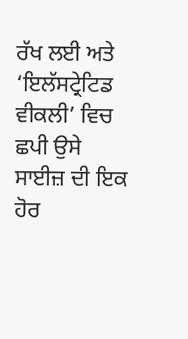ਰੱਖ ਲਈ ਅਤੇ ‘ਇਲੱਸਟ੍ਰੇਟਿਡ ਵੀਕਲੀ’ ਵਿਚ ਛਪੀ ਉਸੇ ਸਾਈਜ਼ ਦੀ ਇਕ ਹੋਰ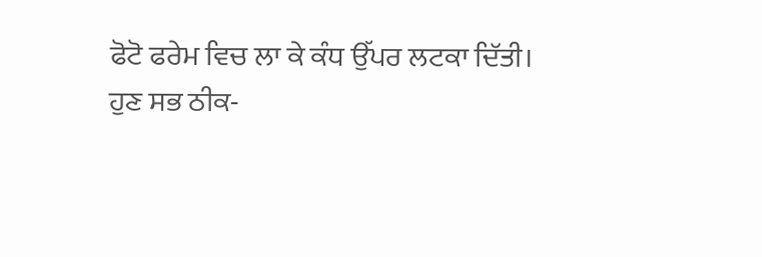ਫੋਟੋ ਫਰੇਮ ਵਿਚ ਲਾ ਕੇ ਕੰਧ ਉੱਪਰ ਲਟਕਾ ਦਿੱਤੀ।
ਹੁਣ ਸਭ ਠੀਕ-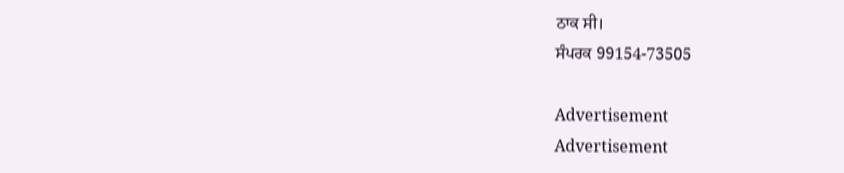ਠਾਕ ਸੀ।
ਸੰਪਰਕ 99154-73505

Advertisement
Advertisement